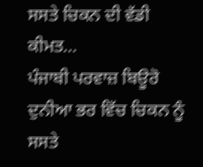ਸਸਤੇ ਚਿਕਨ ਦੀ ਵੱਡੀ ਕੀਮਤ…
ਪੰਜਾਬੀ ਪਰਵਾਜ਼ ਬਿਊਰੋ
ਦੁਨੀਆ ਭਰ ਵਿੱਚ ਚਿਕਨ ਨੂੰ ਸਸਤੇ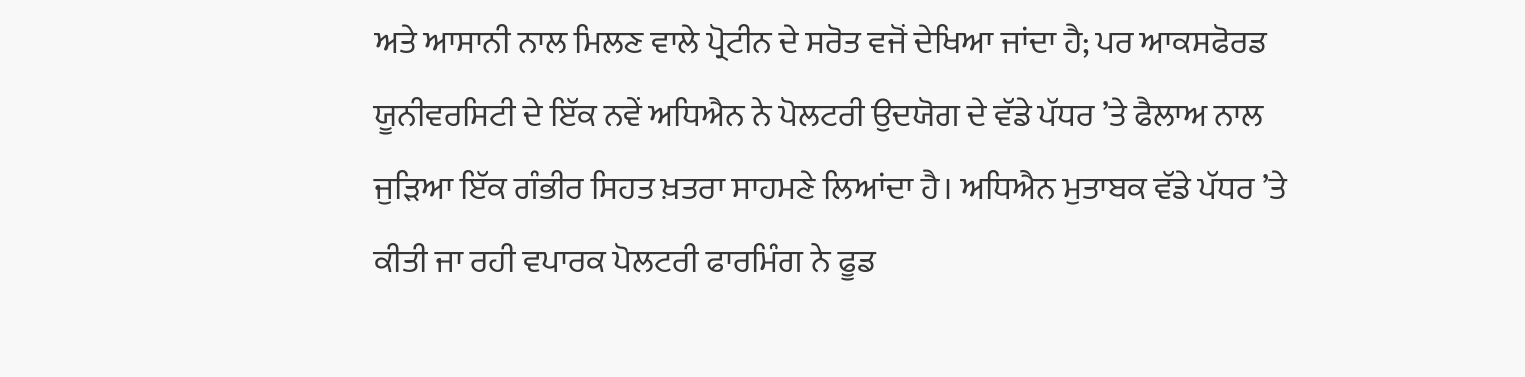ਅਤੇ ਆਸਾਨੀ ਨਾਲ ਮਿਲਣ ਵਾਲੇ ਪ੍ਰੋਟੀਨ ਦੇ ਸਰੋਤ ਵਜੋਂ ਦੇਖਿਆ ਜਾਂਦਾ ਹੈ; ਪਰ ਆਕਸਫੋਰਡ ਯੂਨੀਵਰਸਿਟੀ ਦੇ ਇੱਕ ਨਵੇਂ ਅਧਿਐਨ ਨੇ ਪੋਲਟਰੀ ਉਦਯੋਗ ਦੇ ਵੱਡੇ ਪੱਧਰ ’ਤੇ ਫੈਲਾਅ ਨਾਲ ਜੁੜਿਆ ਇੱਕ ਗੰਭੀਰ ਸਿਹਤ ਖ਼ਤਰਾ ਸਾਹਮਣੇ ਲਿਆਂਦਾ ਹੈ। ਅਧਿਐਨ ਮੁਤਾਬਕ ਵੱਡੇ ਪੱਧਰ ’ਤੇ ਕੀਤੀ ਜਾ ਰਹੀ ਵਪਾਰਕ ਪੋਲਟਰੀ ਫਾਰਮਿੰਗ ਨੇ ਫੂਡ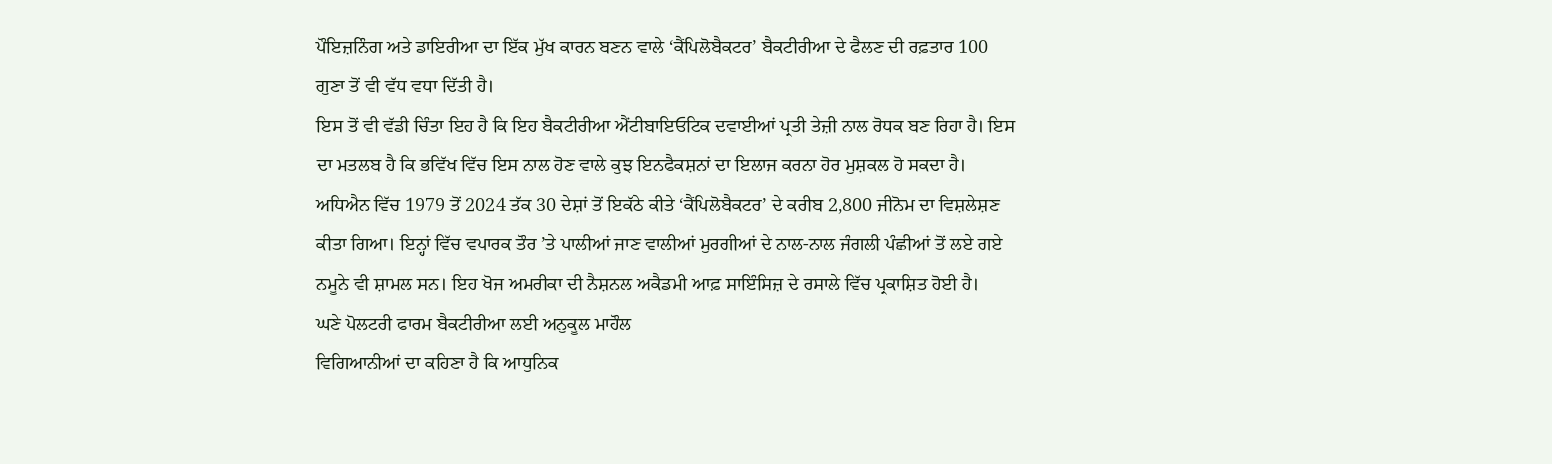ਪੌਇਜ਼ਨਿੰਗ ਅਤੇ ਡਾਇਰੀਆ ਦਾ ਇੱਕ ਮੁੱਖ ਕਾਰਨ ਬਣਨ ਵਾਲੇ ‘ਕੈਂਪਿਲੋਬੈਕਟਰ’ ਬੈਕਟੀਰੀਆ ਦੇ ਫੈਲਣ ਦੀ ਰਫ਼ਤਾਰ 100 ਗੁਣਾ ਤੋਂ ਵੀ ਵੱਧ ਵਧਾ ਦਿੱਤੀ ਹੈ।
ਇਸ ਤੋਂ ਵੀ ਵੱਡੀ ਚਿੰਤਾ ਇਹ ਹੈ ਕਿ ਇਹ ਬੈਕਟੀਰੀਆ ਐਂਟੀਬਾਇਓਟਿਕ ਦਵਾਈਆਂ ਪ੍ਰਤੀ ਤੇਜ਼ੀ ਨਾਲ ਰੋਧਕ ਬਣ ਰਿਹਾ ਹੈ। ਇਸ ਦਾ ਮਤਲਬ ਹੈ ਕਿ ਭਵਿੱਖ ਵਿੱਚ ਇਸ ਨਾਲ ਹੋਣ ਵਾਲੇ ਕੁਝ ਇਨਫੈਕਸ਼ਨਾਂ ਦਾ ਇਲਾਜ ਕਰਨਾ ਹੋਰ ਮੁਸ਼ਕਲ ਹੋ ਸਕਦਾ ਹੈ।
ਅਧਿਐਨ ਵਿੱਚ 1979 ਤੋਂ 2024 ਤੱਕ 30 ਦੇਸ਼ਾਂ ਤੋਂ ਇਕੱਠੇ ਕੀਤੇ ‘ਕੈਂਪਿਲੋਬੈਕਟਰ’ ਦੇ ਕਰੀਬ 2,800 ਜੀਨੋਮ ਦਾ ਵਿਸ਼ਲੇਸ਼ਣ ਕੀਤਾ ਗਿਆ। ਇਨ੍ਹਾਂ ਵਿੱਚ ਵਪਾਰਕ ਤੌਰ ’ਤੇ ਪਾਲੀਆਂ ਜਾਣ ਵਾਲੀਆਂ ਮੁਰਗੀਆਂ ਦੇ ਨਾਲ-ਨਾਲ ਜੰਗਲੀ ਪੰਛੀਆਂ ਤੋਂ ਲਏ ਗਏ ਨਮੂਨੇ ਵੀ ਸ਼ਾਮਲ ਸਨ। ਇਹ ਖੋਜ ਅਮਰੀਕਾ ਦੀ ਨੈਸ਼ਨਲ ਅਕੈਡਮੀ ਆਫ਼ ਸਾਇੰਸਿਜ਼ ਦੇ ਰਸਾਲੇ ਵਿੱਚ ਪ੍ਰਕਾਸ਼ਿਤ ਹੋਈ ਹੈ।
ਘਣੇ ਪੋਲਟਰੀ ਫਾਰਮ ਬੈਕਟੀਰੀਆ ਲਈ ਅਨੁਕੂਲ ਮਾਹੌਲ
ਵਿਗਿਆਨੀਆਂ ਦਾ ਕਹਿਣਾ ਹੈ ਕਿ ਆਧੁਨਿਕ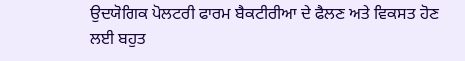ਉਦਯੋਗਿਕ ਪੋਲਟਰੀ ਫਾਰਮ ਬੈਕਟੀਰੀਆ ਦੇ ਫੈਲਣ ਅਤੇ ਵਿਕਸਤ ਹੋਣ ਲਈ ਬਹੁਤ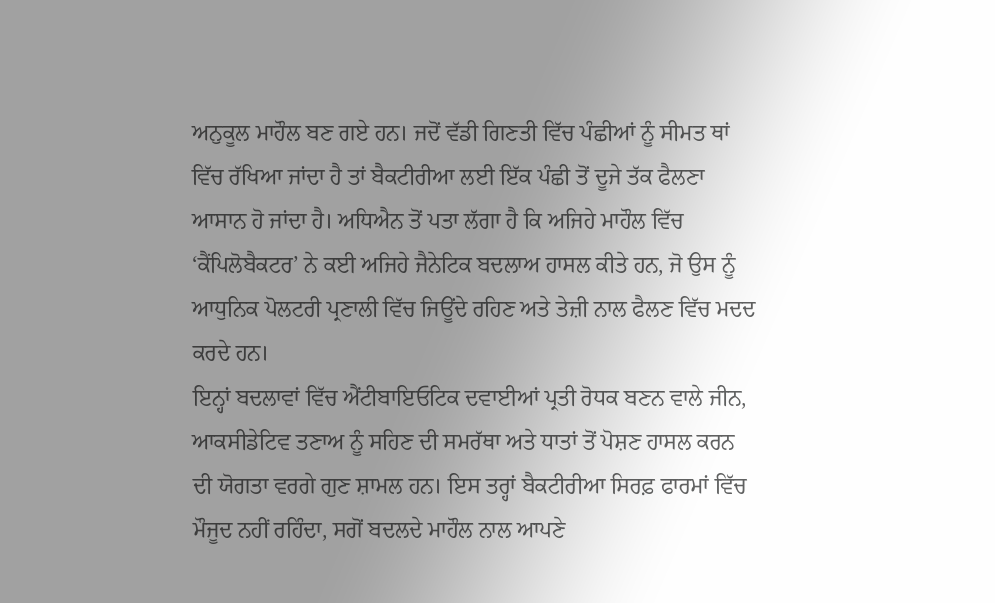ਅਨੁਕੂਲ ਮਾਹੌਲ ਬਣ ਗਏ ਹਨ। ਜਦੋਂ ਵੱਡੀ ਗਿਣਤੀ ਵਿੱਚ ਪੰਛੀਆਂ ਨੂੰ ਸੀਮਤ ਥਾਂ ਵਿੱਚ ਰੱਖਿਆ ਜਾਂਦਾ ਹੈ ਤਾਂ ਬੈਕਟੀਰੀਆ ਲਈ ਇੱਕ ਪੰਛੀ ਤੋਂ ਦੂਜੇ ਤੱਕ ਫੈਲਣਾ ਆਸਾਨ ਹੋ ਜਾਂਦਾ ਹੈ। ਅਧਿਐਨ ਤੋਂ ਪਤਾ ਲੱਗਾ ਹੈ ਕਿ ਅਜਿਹੇ ਮਾਹੌਲ ਵਿੱਚ ‘ਕੈਂਪਿਲੋਬੈਕਟਰ’ ਨੇ ਕਈ ਅਜਿਹੇ ਜੈਨੇਟਿਕ ਬਦਲਾਅ ਹਾਸਲ ਕੀਤੇ ਹਨ, ਜੋ ਉਸ ਨੂੰ ਆਧੁਨਿਕ ਪੋਲਟਰੀ ਪ੍ਰਣਾਲੀ ਵਿੱਚ ਜਿਊਂਦੇ ਰਹਿਣ ਅਤੇ ਤੇਜ਼ੀ ਨਾਲ ਫੈਲਣ ਵਿੱਚ ਮਦਦ ਕਰਦੇ ਹਨ।
ਇਨ੍ਹਾਂ ਬਦਲਾਵਾਂ ਵਿੱਚ ਐਂਟੀਬਾਇਓਟਿਕ ਦਵਾਈਆਂ ਪ੍ਰਤੀ ਰੋਧਕ ਬਣਨ ਵਾਲੇ ਜੀਨ, ਆਕਸੀਡੇਟਿਵ ਤਣਾਅ ਨੂੰ ਸਹਿਣ ਦੀ ਸਮਰੱਥਾ ਅਤੇ ਧਾਤਾਂ ਤੋਂ ਪੋਸ਼ਣ ਹਾਸਲ ਕਰਨ ਦੀ ਯੋਗਤਾ ਵਰਗੇ ਗੁਣ ਸ਼ਾਮਲ ਹਨ। ਇਸ ਤਰ੍ਹਾਂ ਬੈਕਟੀਰੀਆ ਸਿਰਫ਼ ਫਾਰਮਾਂ ਵਿੱਚ ਮੌਜੂਦ ਨਹੀਂ ਰਹਿੰਦਾ, ਸਗੋਂ ਬਦਲਦੇ ਮਾਹੌਲ ਨਾਲ ਆਪਣੇ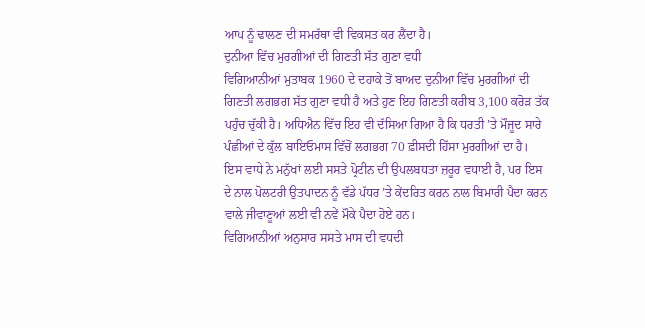ਆਪ ਨੂੰ ਢਾਲਣ ਦੀ ਸਮਰੱਥਾ ਵੀ ਵਿਕਸਤ ਕਰ ਲੈਂਦਾ ਹੈ।
ਦੁਨੀਆ ਵਿੱਚ ਮੁਰਗੀਆਂ ਦੀ ਗਿਣਤੀ ਸੱਤ ਗੁਣਾ ਵਧੀ
ਵਿਗਿਆਨੀਆਂ ਮੁਤਾਬਕ 1960 ਦੇ ਦਹਾਕੇ ਤੋਂ ਬਾਅਦ ਦੁਨੀਆ ਵਿੱਚ ਮੁਰਗੀਆਂ ਦੀ ਗਿਣਤੀ ਲਗਭਗ ਸੱਤ ਗੁਣਾ ਵਧੀ ਹੈ ਅਤੇ ਹੁਣ ਇਹ ਗਿਣਤੀ ਕਰੀਬ 3,100 ਕਰੋੜ ਤੱਕ ਪਹੁੰਚ ਚੁੱਕੀ ਹੈ। ਅਧਿਐਨ ਵਿੱਚ ਇਹ ਵੀ ਦੱਸਿਆ ਗਿਆ ਹੈ ਕਿ ਧਰਤੀ ’ਤੇ ਮੌਜੂਦ ਸਾਰੇ ਪੰਛੀਆਂ ਦੇ ਕੁੱਲ ਬਾਇਓਮਾਸ ਵਿੱਚੋਂ ਲਗਭਗ 70 ਫ਼ੀਸਦੀ ਹਿੱਸਾ ਮੁਰਗੀਆਂ ਦਾ ਹੈ।
ਇਸ ਵਾਧੇ ਨੇ ਮਨੁੱਖਾਂ ਲਈ ਸਸਤੇ ਪ੍ਰੋਟੀਨ ਦੀ ਉਪਲਬਧਤਾ ਜ਼ਰੂਰ ਵਧਾਈ ਹੈ, ਪਰ ਇਸ ਦੇ ਨਾਲ ਪੋਲਟਰੀ ਉਤਪਾਦਨ ਨੂੰ ਵੱਡੇ ਪੱਧਰ ’ਤੇ ਕੇਂਦਰਿਤ ਕਰਨ ਨਾਲ ਬਿਮਾਰੀ ਪੈਦਾ ਕਰਨ ਵਾਲੇ ਜੀਵਾਣੂਆਂ ਲਈ ਵੀ ਨਵੇਂ ਮੌਕੇ ਪੈਦਾ ਹੋਏ ਹਨ।
ਵਿਗਿਆਨੀਆਂ ਅਨੁਸਾਰ ਸਸਤੇ ਮਾਸ ਦੀ ਵਧਦੀ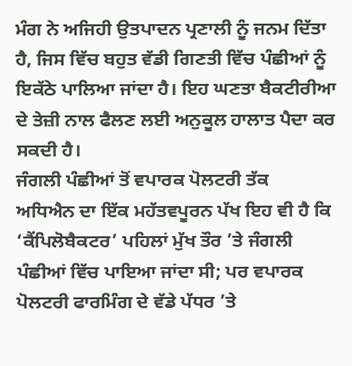ਮੰਗ ਨੇ ਅਜਿਹੀ ਉਤਪਾਦਨ ਪ੍ਰਣਾਲੀ ਨੂੰ ਜਨਮ ਦਿੱਤਾ ਹੈ, ਜਿਸ ਵਿੱਚ ਬਹੁਤ ਵੱਡੀ ਗਿਣਤੀ ਵਿੱਚ ਪੰਛੀਆਂ ਨੂੰ ਇਕੱਠੇ ਪਾਲਿਆ ਜਾਂਦਾ ਹੈ। ਇਹ ਘਣਤਾ ਬੈਕਟੀਰੀਆ ਦੇ ਤੇਜ਼ੀ ਨਾਲ ਫੈਲਣ ਲਈ ਅਨੁਕੂਲ ਹਾਲਾਤ ਪੈਦਾ ਕਰ ਸਕਦੀ ਹੈ।
ਜੰਗਲੀ ਪੰਛੀਆਂ ਤੋਂ ਵਪਾਰਕ ਪੋਲਟਰੀ ਤੱਕ
ਅਧਿਐਨ ਦਾ ਇੱਕ ਮਹੱਤਵਪੂਰਨ ਪੱਖ ਇਹ ਵੀ ਹੈ ਕਿ ‘ਕੈਂਪਿਲੋਬੈਕਟਰ’ ਪਹਿਲਾਂ ਮੁੱਖ ਤੌਰ ’ਤੇ ਜੰਗਲੀ ਪੰਛੀਆਂ ਵਿੱਚ ਪਾਇਆ ਜਾਂਦਾ ਸੀ; ਪਰ ਵਪਾਰਕ ਪੋਲਟਰੀ ਫਾਰਮਿੰਗ ਦੇ ਵੱਡੇ ਪੱਧਰ ’ਤੇ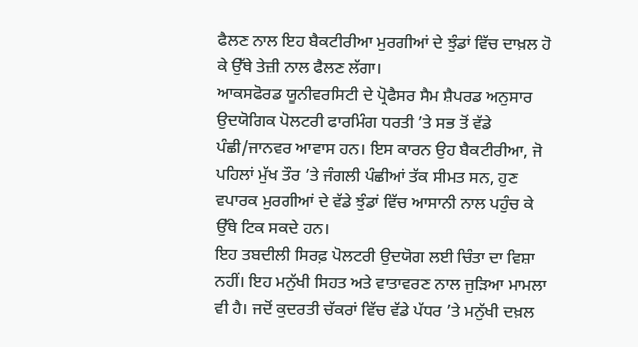ਫੈਲਣ ਨਾਲ ਇਹ ਬੈਕਟੀਰੀਆ ਮੁਰਗੀਆਂ ਦੇ ਝੁੰਡਾਂ ਵਿੱਚ ਦਾਖ਼ਲ ਹੋ ਕੇ ਉੱਥੇ ਤੇਜ਼ੀ ਨਾਲ ਫੈਲਣ ਲੱਗਾ।
ਆਕਸਫੋਰਡ ਯੂਨੀਵਰਸਿਟੀ ਦੇ ਪ੍ਰੋਫੈਸਰ ਸੈਮ ਸ਼ੈਪਰਡ ਅਨੁਸਾਰ ਉਦਯੋਗਿਕ ਪੋਲਟਰੀ ਫਾਰਮਿੰਗ ਧਰਤੀ ’ਤੇ ਸਭ ਤੋਂ ਵੱਡੇ ਪੰਛੀ/ਜਾਨਵਰ ਆਵਾਸ ਹਨ। ਇਸ ਕਾਰਨ ਉਹ ਬੈਕਟੀਰੀਆ, ਜੋ ਪਹਿਲਾਂ ਮੁੱਖ ਤੌਰ ’ਤੇ ਜੰਗਲੀ ਪੰਛੀਆਂ ਤੱਕ ਸੀਮਤ ਸਨ, ਹੁਣ ਵਪਾਰਕ ਮੁਰਗੀਆਂ ਦੇ ਵੱਡੇ ਝੁੰਡਾਂ ਵਿੱਚ ਆਸਾਨੀ ਨਾਲ ਪਹੁੰਚ ਕੇ ਉੱਥੇ ਟਿਕ ਸਕਦੇ ਹਨ।
ਇਹ ਤਬਦੀਲੀ ਸਿਰਫ਼ ਪੋਲਟਰੀ ਉਦਯੋਗ ਲਈ ਚਿੰਤਾ ਦਾ ਵਿਸ਼ਾ ਨਹੀਂ। ਇਹ ਮਨੁੱਖੀ ਸਿਹਤ ਅਤੇ ਵਾਤਾਵਰਣ ਨਾਲ ਜੁੜਿਆ ਮਾਮਲਾ ਵੀ ਹੈ। ਜਦੋਂ ਕੁਦਰਤੀ ਚੱਕਰਾਂ ਵਿੱਚ ਵੱਡੇ ਪੱਧਰ ’ਤੇ ਮਨੁੱਖੀ ਦਖ਼ਲ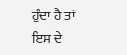ਹੁੰਦਾ ਹੈ ਤਾਂ ਇਸ ਦੇ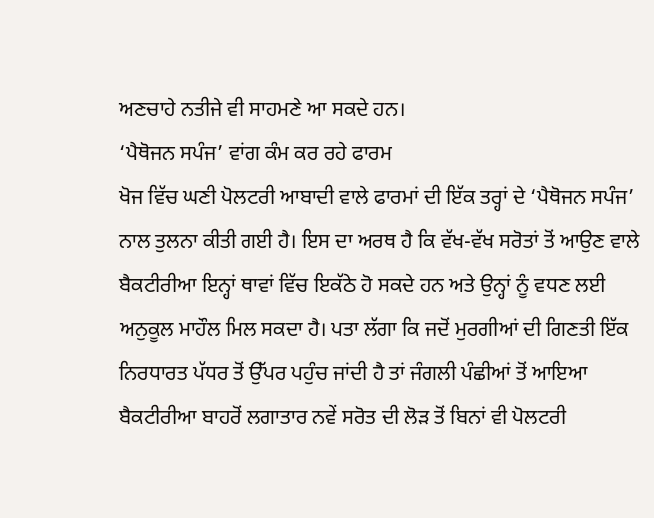ਅਣਚਾਹੇ ਨਤੀਜੇ ਵੀ ਸਾਹਮਣੇ ਆ ਸਕਦੇ ਹਨ।
‘ਪੈਥੋਜਨ ਸਪੰਜ’ ਵਾਂਗ ਕੰਮ ਕਰ ਰਹੇ ਫਾਰਮ
ਖੋਜ ਵਿੱਚ ਘਣੀ ਪੋਲਟਰੀ ਆਬਾਦੀ ਵਾਲੇ ਫਾਰਮਾਂ ਦੀ ਇੱਕ ਤਰ੍ਹਾਂ ਦੇ ‘ਪੈਥੋਜਨ ਸਪੰਜ’ ਨਾਲ ਤੁਲਨਾ ਕੀਤੀ ਗਈ ਹੈ। ਇਸ ਦਾ ਅਰਥ ਹੈ ਕਿ ਵੱਖ-ਵੱਖ ਸਰੋਤਾਂ ਤੋਂ ਆਉਣ ਵਾਲੇ ਬੈਕਟੀਰੀਆ ਇਨ੍ਹਾਂ ਥਾਵਾਂ ਵਿੱਚ ਇਕੱਠੇ ਹੋ ਸਕਦੇ ਹਨ ਅਤੇ ਉਨ੍ਹਾਂ ਨੂੰ ਵਧਣ ਲਈ ਅਨੁਕੂਲ ਮਾਹੌਲ ਮਿਲ ਸਕਦਾ ਹੈ। ਪਤਾ ਲੱਗਾ ਕਿ ਜਦੋਂ ਮੁਰਗੀਆਂ ਦੀ ਗਿਣਤੀ ਇੱਕ ਨਿਰਧਾਰਤ ਪੱਧਰ ਤੋਂ ਉੱਪਰ ਪਹੁੰਚ ਜਾਂਦੀ ਹੈ ਤਾਂ ਜੰਗਲੀ ਪੰਛੀਆਂ ਤੋਂ ਆਇਆ ਬੈਕਟੀਰੀਆ ਬਾਹਰੋਂ ਲਗਾਤਾਰ ਨਵੇਂ ਸਰੋਤ ਦੀ ਲੋੜ ਤੋਂ ਬਿਨਾਂ ਵੀ ਪੋਲਟਰੀ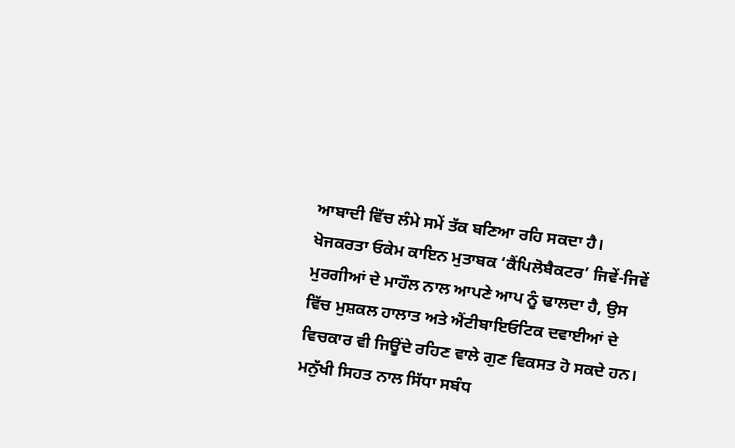ਆਬਾਦੀ ਵਿੱਚ ਲੰਮੇ ਸਮੇਂ ਤੱਕ ਬਣਿਆ ਰਹਿ ਸਕਦਾ ਹੈ।
ਖੋਜਕਰਤਾ ਓਕੇਮ ਕਾਇਨ ਮੁਤਾਬਕ ‘ਕੈਂਪਿਲੋਬੈਕਟਰ’ ਜਿਵੇਂ-ਜਿਵੇਂ ਮੁਰਗੀਆਂ ਦੇ ਮਾਹੌਲ ਨਾਲ ਆਪਣੇ ਆਪ ਨੂੰ ਢਾਲਦਾ ਹੈ, ਉਸ ਵਿੱਚ ਮੁਸ਼ਕਲ ਹਾਲਾਤ ਅਤੇ ਐਂਟੀਬਾਇਓਟਿਕ ਦਵਾਈਆਂ ਦੇ ਵਿਚਕਾਰ ਵੀ ਜਿਊਂਦੇ ਰਹਿਣ ਵਾਲੇ ਗੁਣ ਵਿਕਸਤ ਹੋ ਸਕਦੇ ਹਨ।
ਮਨੁੱਖੀ ਸਿਹਤ ਨਾਲ ਸਿੱਧਾ ਸਬੰਧ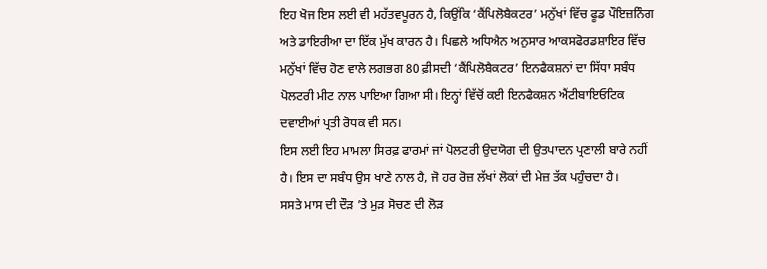ਇਹ ਖੋਜ ਇਸ ਲਈ ਵੀ ਮਹੱਤਵਪੂਰਨ ਹੈ, ਕਿਉਂਕਿ ‘ਕੈਂਪਿਲੋਬੈਕਟਰ’ ਮਨੁੱਖਾਂ ਵਿੱਚ ਫੂਡ ਪੌਇਜ਼ਨਿੰਗ ਅਤੇ ਡਾਇਰੀਆ ਦਾ ਇੱਕ ਮੁੱਖ ਕਾਰਨ ਹੈ। ਪਿਛਲੇ ਅਧਿਐਨ ਅਨੁਸਾਰ ਆਕਸਫੋਰਡਸ਼ਾਇਰ ਵਿੱਚ ਮਨੁੱਖਾਂ ਵਿੱਚ ਹੋਣ ਵਾਲੇ ਲਗਭਗ 80 ਫ਼ੀਸਦੀ ‘ਕੈਂਪਿਲੋਬੈਕਟਰ’ ਇਨਫੈਕਸ਼ਨਾਂ ਦਾ ਸਿੱਧਾ ਸਬੰਧ ਪੋਲਟਰੀ ਮੀਟ ਨਾਲ ਪਾਇਆ ਗਿਆ ਸੀ। ਇਨ੍ਹਾਂ ਵਿੱਚੋਂ ਕਈ ਇਨਫੈਕਸ਼ਨ ਐਂਟੀਬਾਇਓਟਿਕ ਦਵਾਈਆਂ ਪ੍ਰਤੀ ਰੋਧਕ ਵੀ ਸਨ।
ਇਸ ਲਈ ਇਹ ਮਾਮਲਾ ਸਿਰਫ਼ ਫਾਰਮਾਂ ਜਾਂ ਪੋਲਟਰੀ ਉਦਯੋਗ ਦੀ ਉਤਪਾਦਨ ਪ੍ਰਣਾਲੀ ਬਾਰੇ ਨਹੀਂ ਹੈ। ਇਸ ਦਾ ਸਬੰਧ ਉਸ ਖਾਣੇ ਨਾਲ ਹੈ, ਜੋ ਹਰ ਰੋਜ਼ ਲੱਖਾਂ ਲੋਕਾਂ ਦੀ ਮੇਜ਼ ਤੱਕ ਪਹੁੰਚਦਾ ਹੈ।
ਸਸਤੇ ਮਾਸ ਦੀ ਦੌੜ ’ਤੇ ਮੁੜ ਸੋਚਣ ਦੀ ਲੋੜ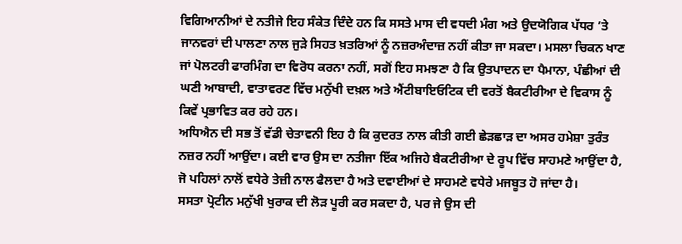ਵਿਗਿਆਨੀਆਂ ਦੇ ਨਤੀਜੇ ਇਹ ਸੰਕੇਤ ਦਿੰਦੇ ਹਨ ਕਿ ਸਸਤੇ ਮਾਸ ਦੀ ਵਧਦੀ ਮੰਗ ਅਤੇ ਉਦਯੋਗਿਕ ਪੱਧਰ ’ਤੇ ਜਾਨਵਰਾਂ ਦੀ ਪਾਲਣਾ ਨਾਲ ਜੁੜੇ ਸਿਹਤ ਖ਼ਤਰਿਆਂ ਨੂੰ ਨਜ਼ਰਅੰਦਾਜ਼ ਨਹੀਂ ਕੀਤਾ ਜਾ ਸਕਦਾ। ਮਸਲਾ ਚਿਕਨ ਖਾਣ ਜਾਂ ਪੋਲਟਰੀ ਫਾਰਮਿੰਗ ਦਾ ਵਿਰੋਧ ਕਰਨਾ ਨਹੀਂ, ਸਗੋਂ ਇਹ ਸਮਝਣਾ ਹੈ ਕਿ ਉਤਪਾਦਨ ਦਾ ਪੈਮਾਨਾ, ਪੰਛੀਆਂ ਦੀ ਘਣੀ ਆਬਾਦੀ, ਵਾਤਾਵਰਣ ਵਿੱਚ ਮਨੁੱਖੀ ਦਖ਼ਲ ਅਤੇ ਐਂਟੀਬਾਇਓਟਿਕ ਦੀ ਵਰਤੋਂ ਬੈਕਟੀਰੀਆ ਦੇ ਵਿਕਾਸ ਨੂੰ ਕਿਵੇਂ ਪ੍ਰਭਾਵਿਤ ਕਰ ਰਹੇ ਹਨ।
ਅਧਿਐਨ ਦੀ ਸਭ ਤੋਂ ਵੱਡੀ ਚੇਤਾਵਨੀ ਇਹ ਹੈ ਕਿ ਕੁਦਰਤ ਨਾਲ ਕੀਤੀ ਗਈ ਛੇੜਛਾੜ ਦਾ ਅਸਰ ਹਮੇਸ਼ਾ ਤੁਰੰਤ ਨਜ਼ਰ ਨਹੀਂ ਆਉਂਦਾ। ਕਈ ਵਾਰ ਉਸ ਦਾ ਨਤੀਜਾ ਇੱਕ ਅਜਿਹੇ ਬੈਕਟੀਰੀਆ ਦੇ ਰੂਪ ਵਿੱਚ ਸਾਹਮਣੇ ਆਉਂਦਾ ਹੈ, ਜੋ ਪਹਿਲਾਂ ਨਾਲੋਂ ਵਧੇਰੇ ਤੇਜ਼ੀ ਨਾਲ ਫੈਲਦਾ ਹੈ ਅਤੇ ਦਵਾਈਆਂ ਦੇ ਸਾਹਮਣੇ ਵਧੇਰੇ ਮਜਬੂਤ ਹੋ ਜਾਂਦਾ ਹੈ।
ਸਸਤਾ ਪ੍ਰੋਟੀਨ ਮਨੁੱਖੀ ਖੁਰਾਕ ਦੀ ਲੋੜ ਪੂਰੀ ਕਰ ਸਕਦਾ ਹੈ, ਪਰ ਜੇ ਉਸ ਦੀ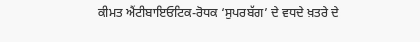ਕੀਮਤ ਐਂਟੀਬਾਇਓਟਿਕ-ਰੋਧਕ ‘ਸੁਪਰਬੱਗ’ ਦੇ ਵਧਦੇ ਖ਼ਤਰੇ ਦੇ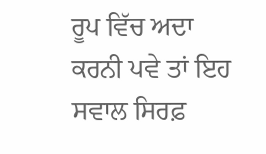ਰੂਪ ਵਿੱਚ ਅਦਾ ਕਰਨੀ ਪਵੇ ਤਾਂ ਇਹ ਸਵਾਲ ਸਿਰਫ਼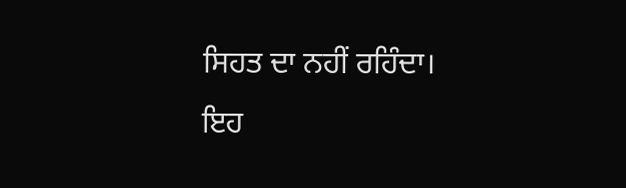ਸਿਹਤ ਦਾ ਨਹੀਂ ਰਹਿੰਦਾ। ਇਹ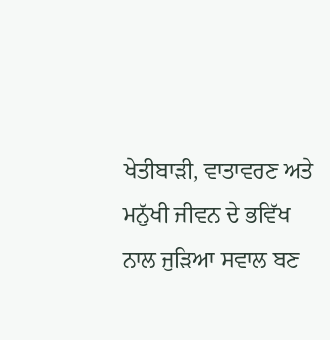ਖੇਤੀਬਾੜੀ, ਵਾਤਾਵਰਣ ਅਤੇ ਮਨੁੱਖੀ ਜੀਵਨ ਦੇ ਭਵਿੱਖ ਨਾਲ ਜੁੜਿਆ ਸਵਾਲ ਬਣ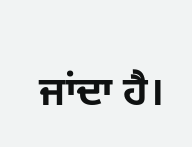ਜਾਂਦਾ ਹੈ।